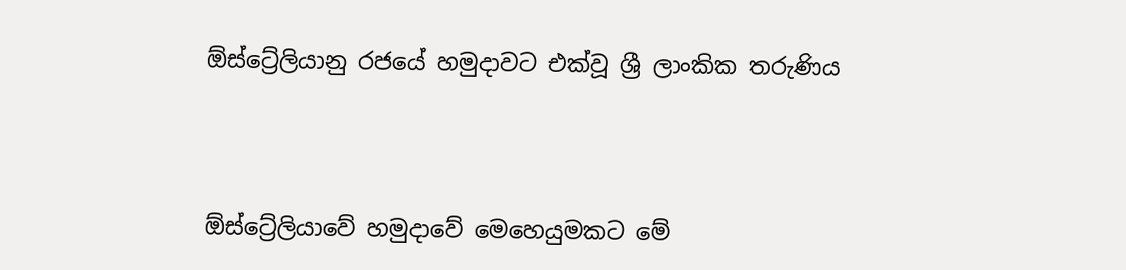ඕස්ට්‍රේලියානු රජයේ හමුදාවට එක්වූ ශ්‍රී ලාංකික තරුණිය




ඕස්ට්‍රේලියාවේ හමුදාවේ මෙහෙයුමකට මේ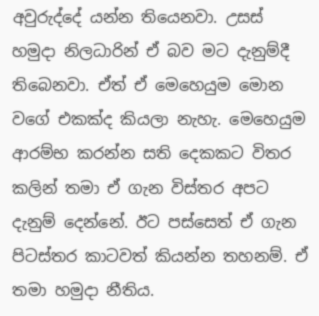අවුරුද්දේ යන්න තියෙනවා. උසස් හමුදා නිලධාරින් ඒ බව මට දැනුම්දී තිබෙනවා. ඒත් ඒ මෙහෙයුම මොන වගේ එකක්ද කියලා නැහැ. මෙහෙයුම ආරම්භ කරන්න සති දෙකකට විතර කලින් තමා ඒ ගැන විස්තර අපට දැනුම් දෙන්නේ. ඊට පස්සෙත් ඒ ගැන පිටස්තර කාටවත් කියන්න තහනම්. ඒ තමා හමුදා නීතිය.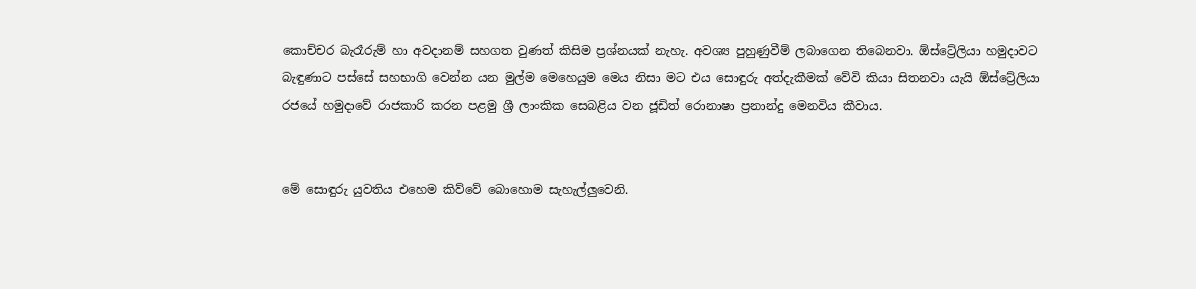කොච්චර බැරෑරුම් හා අවදානම් සහගත වුණත් කිසිම ප්‍රශ්නයක් නැහැ. අවශ්‍ය පුහුණුවීම් ලබාගෙන තිබෙනවා. ඕස්ට්‍රේලියා හමුදාවට බැඳුණාට පස්සේ සහභාගි වෙන්න යන මුල්ම මෙහෙයුම මෙය නිසා මට එය සොඳුරු අත්දැකීමක් වේවි කියා සිතනවා යැයි ඕස්ට්‍රේලියා රජයේ හමුදාවේ රාජකාරි කරන පළමු ශ්‍රී ලාංකික සෙබළිය වන ජූඩිත් රොනාෂා ප්‍රනාන්දු මෙනවිය කීවාය.


මේ සොඳුරු යුවතිය එහෙම කිව්වේ බොහොම සැහැල්ලුවෙනි.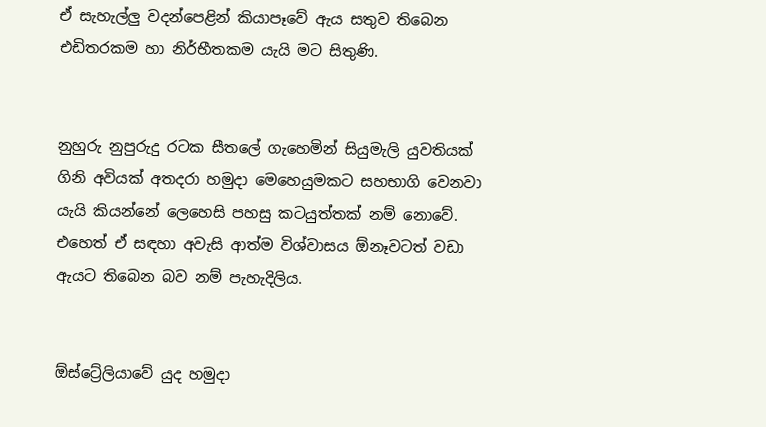ඒ සැහැල්ලු වදන්පෙළින් කියාපෑවේ ඇය සතුව තිබෙන එඩිතරකම හා නිර්භීතකම යැයි මට සිතුණි.


නුහුරු නුපුරුදු රටක සීතලේ ගැහෙමින් සියුමැලි යුවතියක් ගිනි අවියක් අතදරා හමුදා මෙහෙයුමකට සහභාගි වෙනවා යැයි කියන්නේ ලෙහෙසි පහසු කටයුත්තක් නම් නොවේ.
එහෙත් ඒ සඳහා අවැසි ආත්ම විශ්වාසය ඕනෑවටත් වඩා ඇයට තිබෙන බව නම් පැහැදිලිය.


ඕස්ට්‍රේලියාවේ යුද හමුදා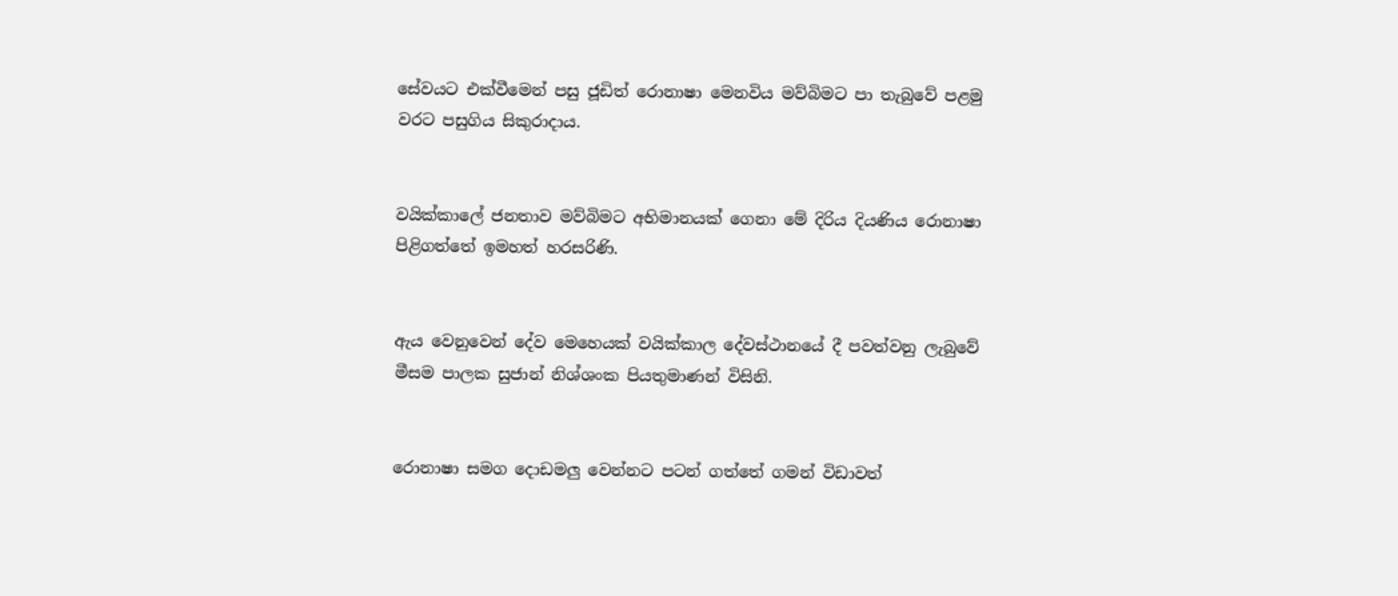සේවයට එක්වීමෙන් පසු ජූඩිත් රොනාෂා මෙනවිය මව්බිමට පා තැබුවේ පළමු වරට පසුගිය සිකුරාදාය.


වයික්කාලේ ජනතාව මව්බිමට අභිමානයක් ගෙනා මේ දිරිය දියණිය රොනාෂා පිළිගත්තේ ඉමහත් හරසරිණි.


ඇය වෙනුවෙන් දේව මෙහෙයක් වයික්කාල දේවස්ථානයේ දී පවත්වනු ලැබුවේ මීසම පාලක සුජාන් නිශ්ශංක පියතුමාණන් විසිනි.


රොනාෂා සමග දොඩමලු වෙන්නට පටන් ගත්තේ ගමන් විඩාවත්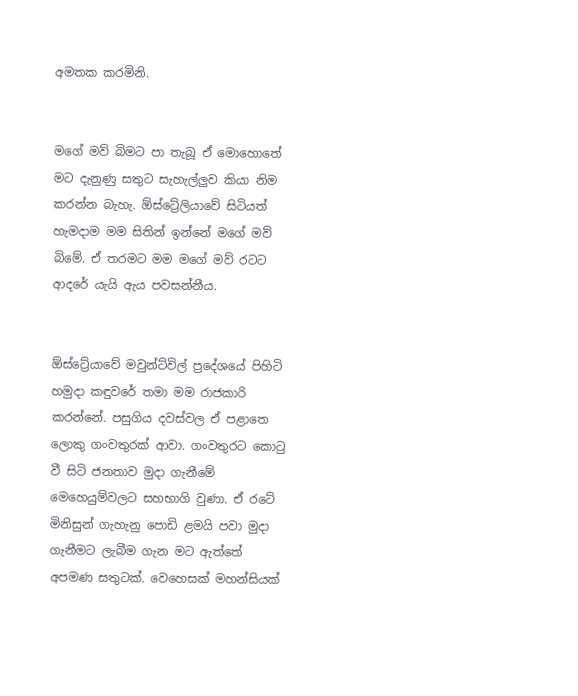අමතක කරමිනි.


මගේ මව් බිමට පා තැබූ ඒ මොහොතේ මට දැනුණු සතුට සැහැල්ලුව කියා නිම කරන්න බැහැ. ඕස්ට්‍රේලියාවේ සිටියත් හැමදාම මම සිතින් ඉන්නේ මගේ මව් බිමේ. ඒ තරමට මම මගේ මව් රටට ආදරේ යැයි ඇය පවසන්නීය.


ඕස්ට්‍රේයාවේ මවුන්ට්විල් ප්‍රදේශයේ පිහිටි හමුදා කඳුවරේ තමා මම රාජකාරි කරන්නේ. පසුගිය දවස්වල ඒ පළාතෙ ලොකු ගංවතුරක් ආවා. ගංවතුරට කොටු වී සිටි ජනතාව මුදා ගැනීමේ මෙහෙයුම්වලට සහභාගි වුණා. ඒ රටේ මිනිසුන් ගැහැනු පොඩි ළමයි පවා මුදා ගැනීමට ලැබීම ගැන මට ඇත්තේ අපමණ සතුටක්. වෙහෙසක් මහන්සියක්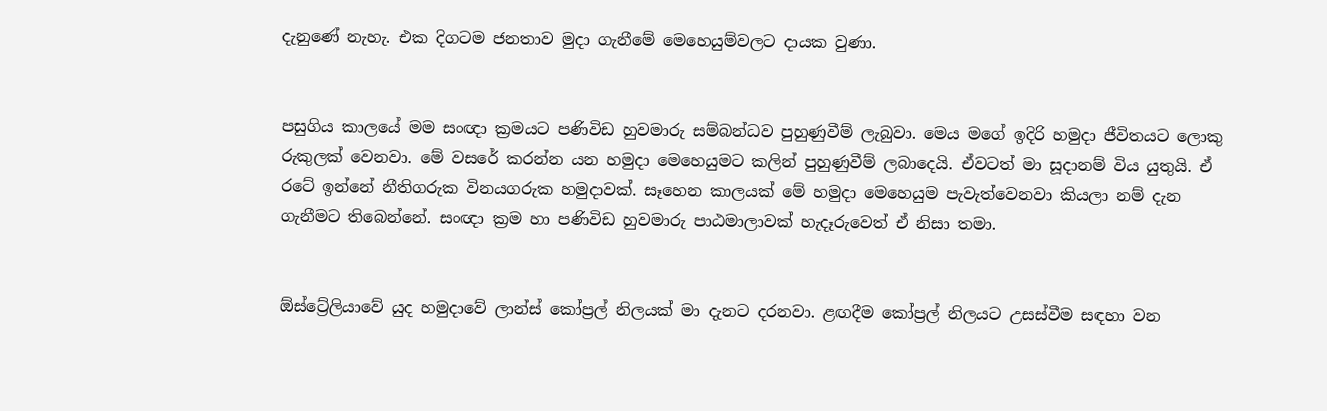දැනුණේ නැහැ. එක දිගටම ජනතාව මුදා ගැනීමේ මෙහෙයුම්වලට දායක වුණා.


පසුගිය කාලයේ මම සංඥා ක්‍රමයට පණිවිඩ හුවමාරු සම්බන්ධව පුහුණුවීම් ලැබුවා. මෙය මගේ ඉදිරි හමුදා ජීවිතයට ලොකු රුකුලක් වෙනවා. මේ වසරේ කරන්න යන හමුදා මෙහෙයුමට කලින් පුහුණුවීම් ලබාදෙයි. ඒවටත් මා සූදානම් විය යුතුයි. ඒ රටේ ඉන්නේ නීතිගරුක විනයගරුක හමුදාවක්. සෑහෙන කාලයක් මේ හමුදා මෙහෙයුම පැවැත්වෙනවා කියලා නම් දැන ගැනීමට තිබෙන්නේ. සංඥා ක්‍රම හා පණිවිඩ හුවමාරු පාඨමාලාවක් හැදෑරුවෙත් ඒ නිසා තමා.


ඕස්ට්‍රේලියාවේ යුද හමුදාවේ ලාන්ස් කෝප්‍රල් නිලයක් මා දැනට දරනවා. ළඟදීම කෝප්‍රල් නිලයට උසස්වීම සඳහා වන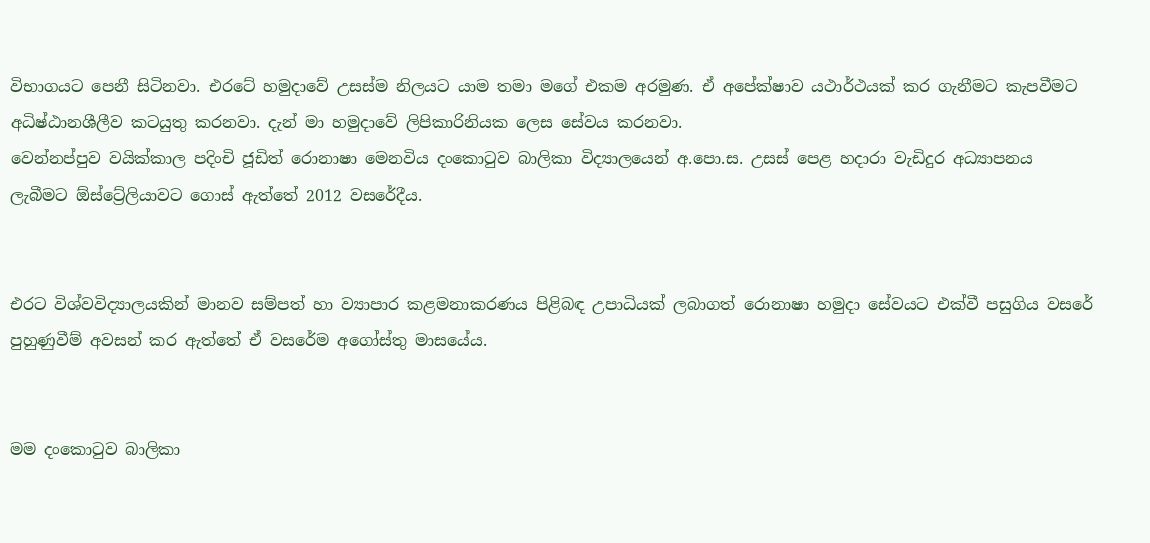විභාගයට පෙනී සිටිනවා. එරටේ හමුදාවේ උසස්ම නිලයට යාම තමා මගේ එකම අරමුණ. ඒ අපේක්ෂාව යථාර්ථයක් කර ගැනීමට කැපවීමට අධිෂ්ඨානශීලීව කටයුතු කරනවා. දැන් මා හමුදාවේ ලිපිකාරිනියක ලෙස සේවය කරනවා.
වෙන්නප්පුව වයික්කාල පදිංචි ජූඩිත් රොනාෂා මෙනවිය දංකොටුව බාලිකා විද්‍යාලයෙන් අ.පො.ස. උසස් පෙළ හදාරා වැඩිදුර අධ්‍යාපනය ලැබීමට ඕස්ට්‍රේලියාවට ගොස් ඇත්තේ 2012 වසරේදීය.


එරට විශ්වවිද්‍යාලයකින් මානව සම්පත් හා ව්‍යාපාර කළමනාකරණය පිළිබඳ උපාධියක් ලබාගත් රොනාෂා හමුදා සේවයට එක්වී පසුගිය වසරේ  පුහුණුවීම් අවසන් කර ඇත්තේ ඒ වසරේම අගෝස්තු මාසයේය.


මම දංකොටුව බාලිකා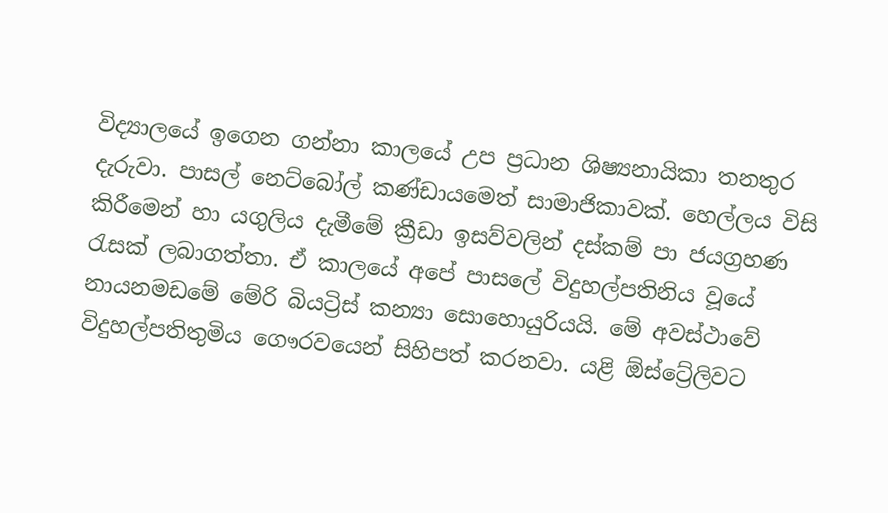විද්‍යාලයේ ඉගෙන ගන්නා කාලයේ උප ප්‍රධාන ශිෂ්‍යනායිකා තනතුර දැරුවා. පාසල් නෙට්බෝල් කණ්ඩායමෙත් සාමාජිකාවක්. හෙල්ලය විසි කිරීමෙන් හා යගුලිය දැමීමේ ක්‍රීඩා ඉසව්වලින් දස්කම් පා ජයග්‍රහණ රැසක් ලබාගත්තා. ඒ කාලයේ අපේ පාසලේ විදුහල්පතිනිය වූයේ නායනමඩමේ මේරි බියට්‍රිස් කන්‍යා සොහොයුරියයි. මේ අවස්ථාවේ විදුහල්පතිතුමිය ගෞරවයෙන් සිහිපත් කරනවා. යළි ඕස්ට්‍රේලිවට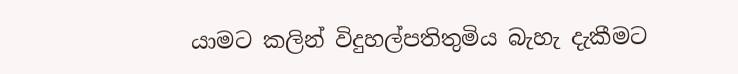යාමට කලින් විදුහල්පතිතුමිය බැහැ දැකීමට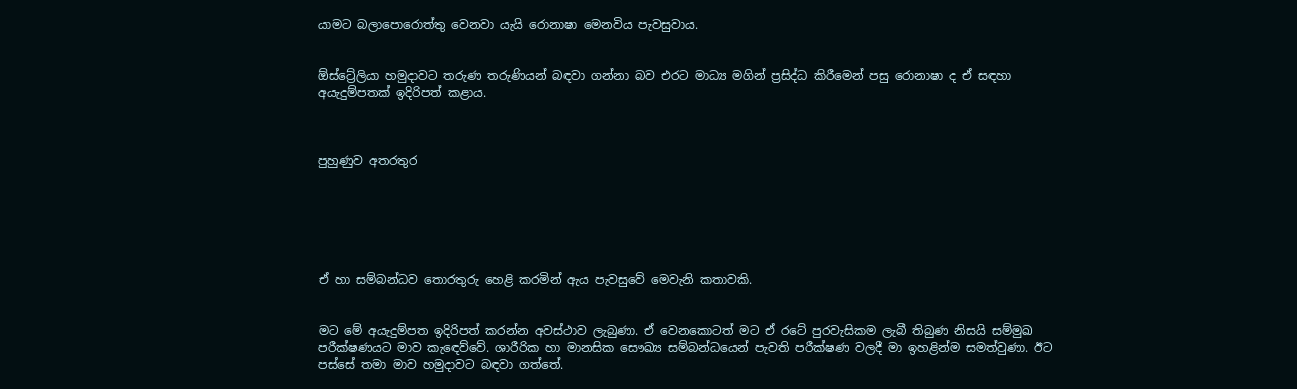යාමට බලාපොරොත්තු වෙනවා යැයි රොනාෂා මෙනවිය පැවසුවාය.


ඕස්ට්‍රේලියා හමුදාවට තරුණ තරුණියන් බඳවා ගන්නා බව එරට මාධ්‍ය මගින් ප්‍රසිද්ධ කිරීමෙන් පසු රොනාෂා ද ඒ සඳහා අයැදුම්පතක් ඉදිරිපත් කළාය.



පුහුණුව අතරතුර






ඒ හා සම්බන්ධව තොරතුරු හෙළි කරමින් ඇය පැවසුවේ මෙවැනි කතාවකි.


මට මේ අයැදුම්පත ඉදිරිපත් කරන්න අවස්ථාව ලැබුණා. ඒ වෙනකොටත් මට ඒ රටේ පුරවැසිකම ලැබී තිබුණ නිසයි සම්මුඛ පරීක්ෂණයට මාව කැඳෙව්වේ. ශාරීරික හා මානසික සෞඛ්‍ය සම්බන්ධයෙන් පැවති පරීක්ෂණ වලදී මා ඉහළින්ම සමත්වුණා. ඊට පස්සේ තමා මාව හමුදාවට බඳවා ගත්තේ.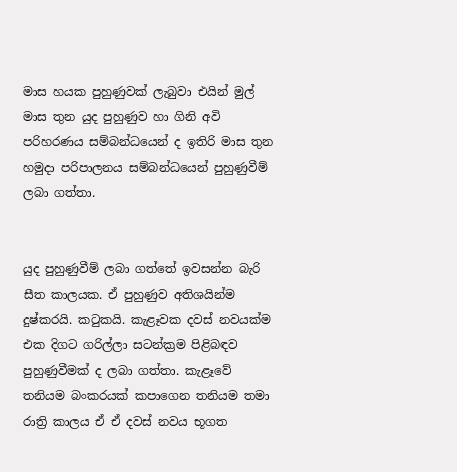මාස හයක පුහුණුවක් ලැබුවා එයින් මුල් මාස තුන යුද පුහුණුව හා ගිනි අවි පරිහරණය සම්බන්ධයෙන් ද ඉතිරි මාස තුන හමුදා පරිපාලනය සම්බන්ධයෙන් පුහුණුවීම් ලබා ගත්තා.


යුද පුහුණුවීම් ලබා ගත්තේ ඉවසන්න බැරි සීත කාලයක. ඒ පුහුණුව අතිශයින්ම දුෂ්කරයි. කටුකයි. කැළෑවක දවස් නවයක්ම එක දිගට ගරිල්ලා සටන්ක්‍රම පිළිබඳව පුහුණුවීමක් ද ලබා ගත්තා. කැළෑවේ තනියම බංකරයක් කපාගෙන තනියම තමා රාත්‍රි කාලය ඒ ඒ දවස් නවය භූගත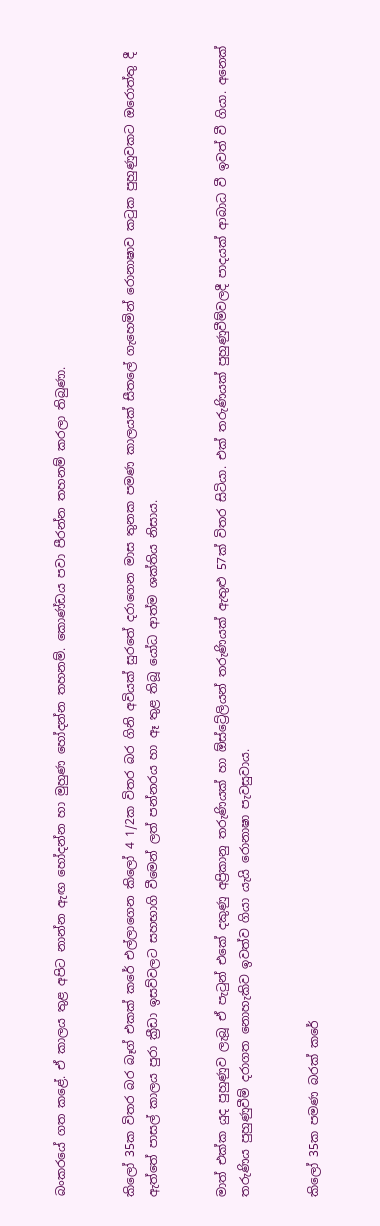බංකරයේ ගත කළේ. ඒ කාලය තුළ අපිට නාන්න ඇඟ හෝදන්න හා මුහුණ හෝදන්න තහනම්. කොණ්ඩය පවා පීරන්න තහනම් කරලා තිබුණා.


කිලෝ 35ක විතර බර බෑග් එකක් කරේ එල්ලාගෙන කිලෝ 4 1/2ක විතර බර ගිනි අවියක් සුරතේ දරාගෙන මාස තුනක පමණ කාලයක් සීතලේ ගැහෙමින් රොනාෂාව කටුක පුහුණුවකට ඔරොත්තු දී ඇත්තේ පාසල් කාලය පුරා ක්‍රීඩා ඉසව්වලට සහභාගි වීමෙන් ලත් පන්නරය හා ඈ තුළ තිබූ යෝධ ආත්ම ශක්තිය නිසාය.


මාත් එක්ක යුද පුහුණුව ලැබූ ඒ පැටුන් එකේ දකුණු අප්‍රිකානු තරුණියක් හා ඕස්ට්‍රේලියන් තරුණියක් ඇතුළු 57ක් විතර සිටියා. එක් තරුණියක් පුහුණුවීම්වලදී පාදයක් ආබාධ වී ඉවත් වී ගියා. අනෙක් තරුණිය පුහුණුවීම් දරාගත නොහැකිව ඉවත්ව ගියා යැයි රොනාෂා පැවසුවාය.


කිලෝ 35ක පමණ බරක් කරේ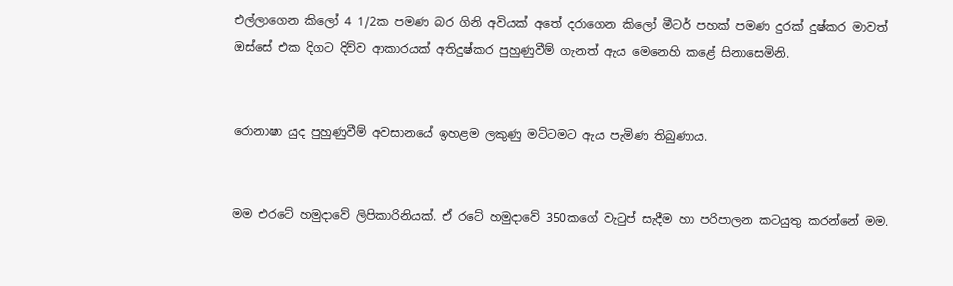එල්ලාගෙන කිලෝ 4 1/2ක පමණ බර ගිනි අවියක් අතේ දරාගෙන කිලෝ මීටර් පහක් පමණ දුරක් දුෂ්කර මාවත් ඔස්සේ එක දිගට දිව්ව ආකාරයක් අතිදුෂ්කර පුහුණුවීම් ගැනත් ඇය මෙනෙහි කළේ සිනාසෙමිනි.


රොනාෂා යුද පුහුණුවීම් අවසානයේ ඉහළම ලකුණු මට්ටමට ඇය පැමිණ තිබුණාය.


මම එරටේ හමුදාවේ ලිපිකාරිනියක්. ඒ රටේ හමුදාවේ 350කගේ වැටුප් සැදීම හා පරිපාලන කටයුතු කරන්නේ මම.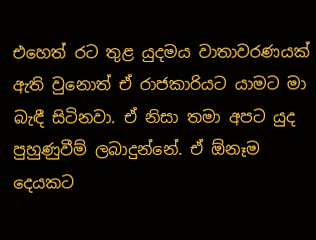එහෙත් රට තුළ යුදමය වාතාවරණයක් ඇති වුනොත් ඒ රාජකාරියට යාමට මා බැඳී සිටිනවා. ඒ නිසා තමා අපට යුද පුහුණුවීම් ලබාදුන්නේ. ඒ ඕනෑම දෙයකට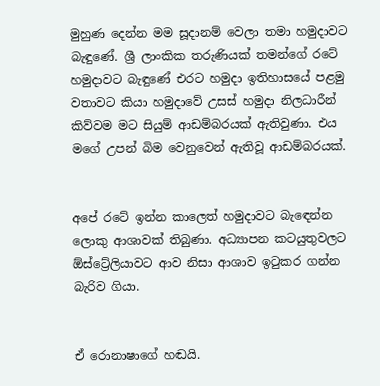මුහුණ දෙන්න මම සූදානම් වෙලා තමා හමුදාවට බැඳුණේ. ශ්‍රී ලාංකික තරුණියක් තමන්ගේ රටේ හමුදාවට බැඳුණේ එරට හමුදා ඉතිහාසයේ පළමු වතාවට කියා හමුදාවේ උසස් හමුදා නිලධාරීන් කිව්වම මට සියුම් ආඩම්බරයක් ඇතිවුණා. එය මගේ උපන් බිම වෙනුවෙන් ඇතිවූ ආඩම්බරයක්.


අපේ රටේ ඉන්න කාලෙත් හමුදාවට බැඳෙන්න ලොකු ආශාවක් තිබුණා. අධ්‍යාපන කටයුතුවලට ඕස්ට්‍රේලියාවට ආව නිසා ආශාව ඉටුකර ගන්න බැරිව ගියා.


ඒ රොනාෂාගේ හඬයි.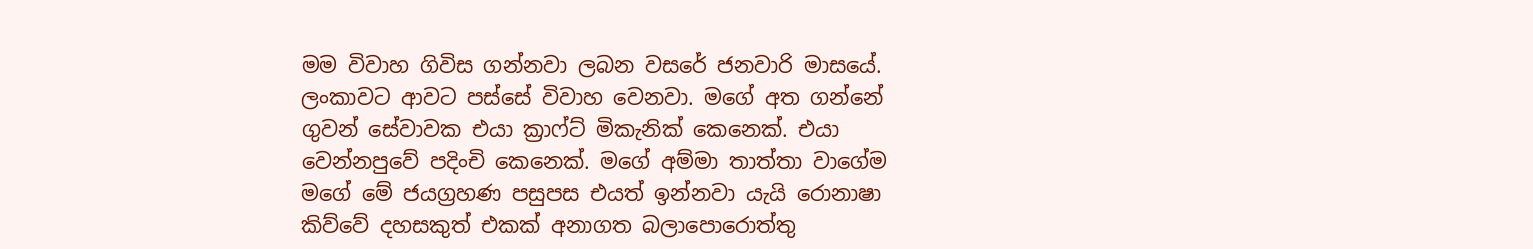මම විවාහ ගිවිස ගන්නවා ලබන වසරේ ජනවාරි මාසයේ. ලංකාවට ආවට පස්සේ විවාහ වෙනවා. මගේ අත ගන්නේ ගුවන් සේවාවක එයා ක්‍රාෆ්ට් මිකැනික් කෙනෙක්. එයා වෙන්නපුවේ පදිංචි කෙනෙක්. මගේ අම්මා තාත්තා වාගේම මගේ මේ ජයග්‍රහණ පසුපස එයත් ඉන්නවා යැයි රොනාෂා කිව්වේ දහසකුත් එකක් අනාගත බලාපොරොත්තු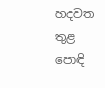හදවත තුළ පොඳි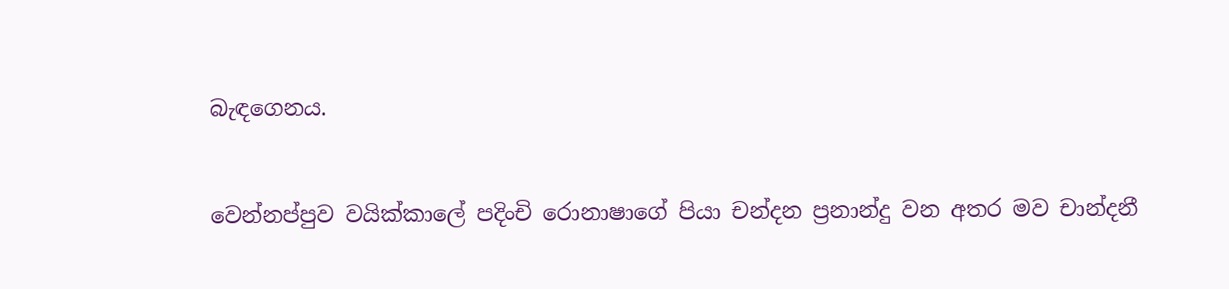බැඳගෙනය.


වෙන්නප්පුව වයික්කාලේ පදිංචි රොනාෂාගේ පියා චන්දන ප්‍රනාන්දු වන අතර මව චාන්දනී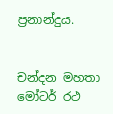ප්‍රනාන්දුය.


චන්දන මහතා මෝටර් රථ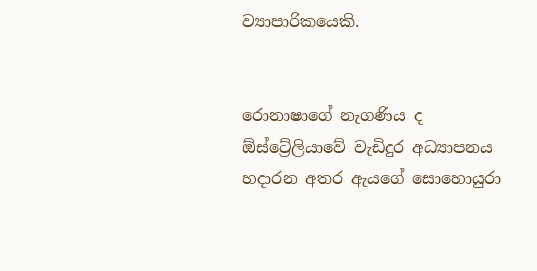ව්‍යාපාරිකයෙකි.


රොනාෂාගේ නැගණිය ද ඕස්ට්‍රේලියාවේ වැඩිදුර අධ්‍යාපනය හදාරන අතර ඇයගේ සොහොයුරා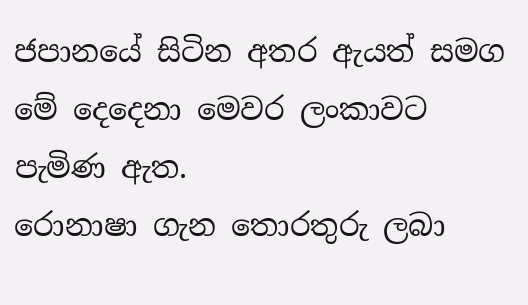ජපානයේ සිටින අතර ඇයත් සමග මේ දෙදෙනා මෙවර ලංකාවට පැමිණ ඇත.
රොනාෂා ගැන තොරතුරු ලබා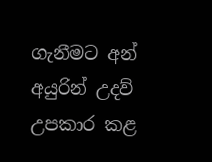ගැනීමට අන් අයුරින් උදව් උපකාර කළ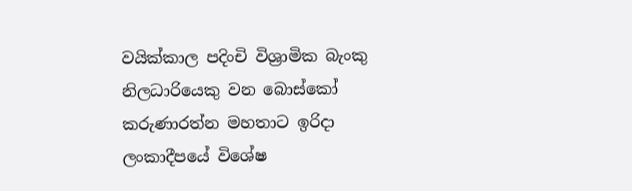වයික්කාල පදිංචි විශ්‍රාමික බැංකු නිලධාරියෙකු වන බොස්කෝ කරුණාරත්න මහතාට ඉරිදා ලංකාදීපයේ විශේෂ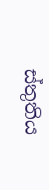ස්තුතිය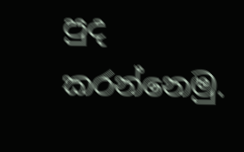පුද කරන්නෙමු.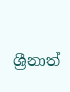ශ්‍රීනාත්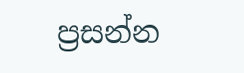ප්‍රසන්න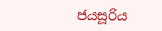ජයසූරිය